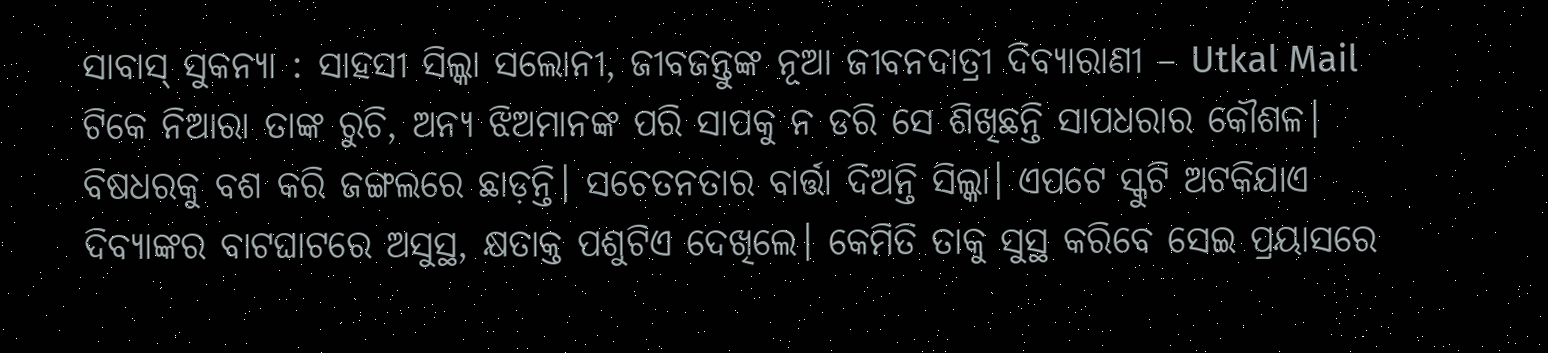ସାବାସ୍ ସୁକନ୍ୟା : ସାହସୀ ସିଲ୍କା ସଲୋନୀ, ଜୀବଜନ୍ତୁଙ୍କ ନୂଆ ଜୀବନଦାତ୍ରୀ ଦିବ୍ୟାରାଣୀ – Utkal Mail
ଟିକେ ନିଆରା ତାଙ୍କ ରୁଚି, ଅନ୍ୟ ଝିଅମାନଙ୍କ ପରି ସାପକୁ ନ ଡରି ସେ ଶିଖିଛନ୍ତି ସାପଧରାର କୌଶଳ। ବିଷଧରକୁ ବଶ କରି ଜଙ୍ଗଲରେ ଛାଡ଼ନ୍ତି। ସଚେତନତାର ବାର୍ତ୍ତା ଦିଅନ୍ତି ସିଲ୍କା। ଏପଟେ ସ୍କୁଟି ଅଟକିଯାଏ ଦିବ୍ୟାଙ୍କର ବାଟଘାଟରେ ଅସୁସ୍ଥ, କ୍ଷତାକ୍ତ ପଶୁଟିଏ ଦେଖିଲେ। କେମିତି ତାକୁ ସୁସ୍ଥ କରିବେ ସେଇ ପ୍ରୟାସରେ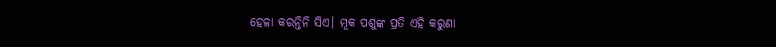ହେଳା କରନ୍ତିନି ସିଏ। ମୂକ ପଶୁଙ୍କ ପ୍ରତି ଏହି କରୁଣା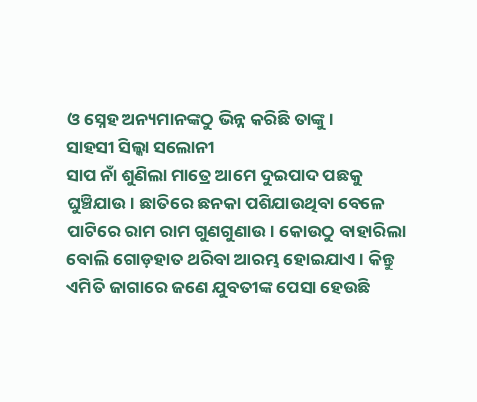ଓ ସ୍ନେହ ଅନ୍ୟମାନଙ୍କଠୁ ଭିନ୍ନ କରିଛି ତାଙ୍କୁ।
ସାହସୀ ସିଲ୍କା ସଲୋନୀ
ସାପ ନାଁ ଶୁଣିଲା ମାତ୍ରେ ଆମେ ଦୁଇପାଦ ପଛକୁ ଘୁଞ୍ଚିଯାଉ। ଛାତିରେ ଛନକା ପଶିଯାଉଥିବା ବେଳେ ପାଟିରେ ରାମ ରାମ ଗୁଣଗୁଣାଉ। କୋଉଠୁ ବାହାରିଲା ବୋଲି ଗୋଡ଼ହାତ ଥରିବା ଆରମ୍ଭ ହୋଇଯାଏ। କିନ୍ତୁ ଏମିତି ଜାଗାରେ ଜଣେ ଯୁବତୀଙ୍କ ପେସା ହେଉଛି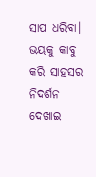ସାପ ଧରିବା। ଭୟକୁ କାବୁ କରି ସାହସର ନିଦର୍ଶନ ଦେଖାଇ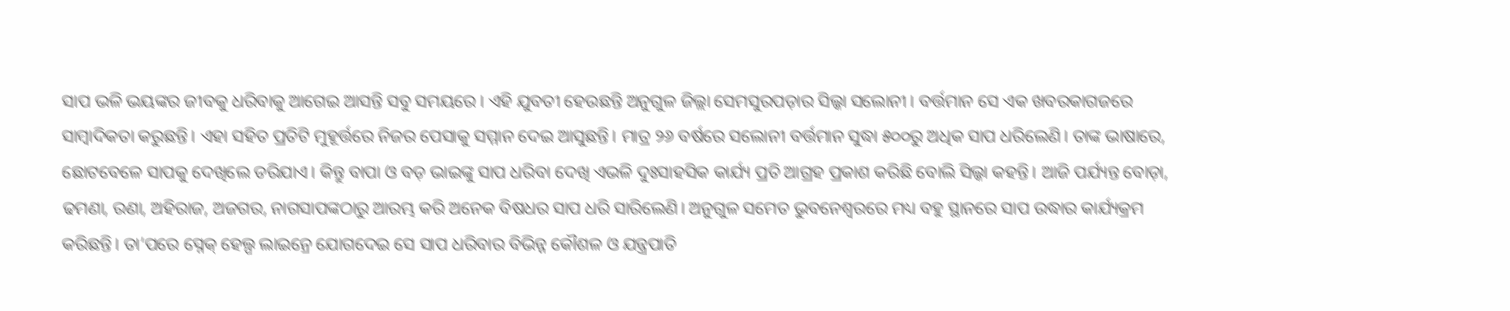ସାପ ଭଳି ଭୟଙ୍କର ଜୀବକୁ ଧରିବାକୁ ଆଗେଇ ଆସନ୍ତି ସବୁ ସମୟରେ। ଏହି ଯୁବତୀ ହେଉଛନ୍ତି ଅନୁଗୁଳ ଜିଲ୍ଲା ସେମସୁରପଡ଼ାର ସିଲ୍କା ସଲୋନୀ। ବର୍ତ୍ତମାନ ସେ ଏକ ଖବରକାଗଜରେ ସାମ୍ବାଦିକତା କରୁଛନ୍ତି। ଏହା ସହିତ ପ୍ରତିଟି ମୁହୂର୍ତ୍ତରେ ନିଜର ପେସାକୁ ସମ୍ମାନ ଦେଇ ଆସୁଛନ୍ତି। ମାତ୍ର ୨୬ ବର୍ଷରେ ସଲୋନୀ ବର୍ତ୍ତମାନ ସୁଦ୍ଧା ୫୦୦ରୁ ଅଧିକ ସାପ ଧରିଲେଣି। ତାଙ୍କ ଭାଷାରେ, ଛୋଟବେଳେ ସାପକୁ ଦେଖିଲେ ଡରିଯାଏ। କିନ୍ତୁ ବାପା ଓ ବଡ଼ ଭାଇଙ୍କୁ ସାପ ଧରିବା ଦେଖି ଏଭଳି ଦୁଃସାହସିକ କାର୍ଯ୍ୟ ପ୍ରତି ଆଗ୍ରହ ପ୍ରକାଶ କରିଛି ବୋଲି ସିଲ୍କା କହନ୍ତି। ଆଜି ପର୍ଯ୍ୟନ୍ତ ବୋଡ଼ା, ଢମଣା, ରଣା, ଅହିରାଜ, ଅଜଗର, ନାଗସାପଙ୍କଠାରୁ ଆରମ୍ଭ କରି ଅନେକ ବିଷଧର ସାପ ଧରି ସାରିଲେଣି। ଅନୁଗୁଳ ସମେତ ଭୁବନେଶ୍ବରରେ ମଧ୍ୟ ବହୁ ସ୍ଥାନରେ ସାପ ଉଦ୍ଧାର କାର୍ଯ୍ୟକ୍ରମ କରିଛନ୍ତି। ତା’ପରେ ସ୍ନେକ୍ ହେଲ୍ପ ଲାଇନ୍ରେ ଯୋଗଦେଇ ସେ ସାପ ଧରିବାର ବିଭିନ୍ନ କୌଶଳ ଓ ଯନ୍ତ୍ରପାତି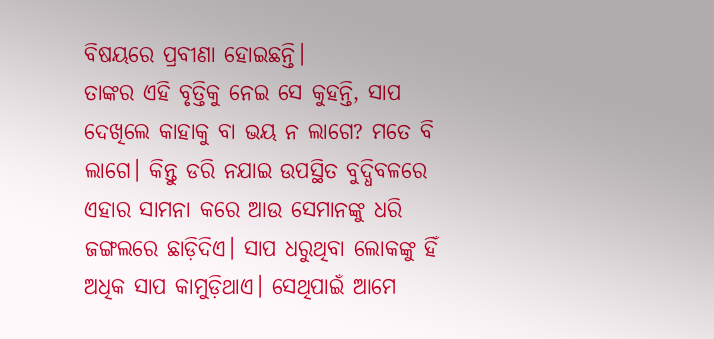ବିଷୟରେ ପ୍ରବୀଣା ହୋଇଛନ୍ତି।
ତାଙ୍କର ଏହି ବୃତ୍ତିକୁ ନେଇ ସେ କୁହନ୍ତି, ସାପ ଦେଖିଲେ କାହାକୁ ବା ଭୟ ନ ଲାଗେ? ମତେ ବି ଲାଗେ। କିନ୍ତୁ ଡରି ନଯାଇ ଉପସ୍ଥିତ ବୁଦ୍ଧିବଳରେ ଏହାର ସାମନା କରେ ଆଉ ସେମାନଙ୍କୁ ଧରି ଜଙ୍ଗଲରେ ଛାଡ଼ିଦିଏ। ସାପ ଧରୁଥିବା ଲୋକଙ୍କୁ ହିଁ ଅଧିକ ସାପ କାମୁଡ଼ିଥାଏ। ସେଥିପାଇଁ ଆମେ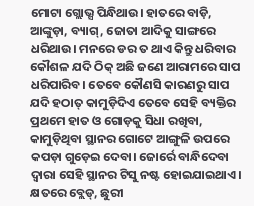ମୋଟା ଗ୍ଲୋଭ୍ସ ପିନ୍ଧିଥାଉ। ହାତରେ ବାଡ଼ି, ଆଙ୍କୁଡ଼ା, ବ୍ୟାଗ୍, ଜୋତା ଆଦିକୁ ସାଙ୍ଗରେ ଧରିଥାଉ। ମନରେ ଡର ତ ଥାଏ କିନ୍ତୁ ଧରିବାର କୌଶଳ ଯଦି ଠିକ୍ ଅଛି ଜଣେ ଆରାମରେ ସାପ ଧରିପାରିବ। ତେବେ କୌଣସି କାରଣରୁ ସାପ ଯଦି ହଠାତ୍ କାମୁଡ଼ିଦିଏ ତେବେ ସେହି ବ୍ୟକ୍ତିର ପ୍ରଥମେ ହାତ ଓ ଗୋଡ଼କୁ ସିଧା ରଖିବା, କାମୁଡ଼ିଥିବା ସ୍ଥାନର ଗୋଟେ ଆଙ୍ଗୁଳି ଉପରେ କପଡ଼ା ଗୁଡ଼େଇ ଦେବା। ଜୋର୍ରେ ବାନ୍ଧିଦେବା ଦ୍ବାରା ସେହି ସ୍ଥାନର ଟିସୁ ନଷ୍ଟ ହୋଇଯାଇଥାଏ। କ୍ଷତରେ ବ୍ଲେଡ୍, ଛୁରୀ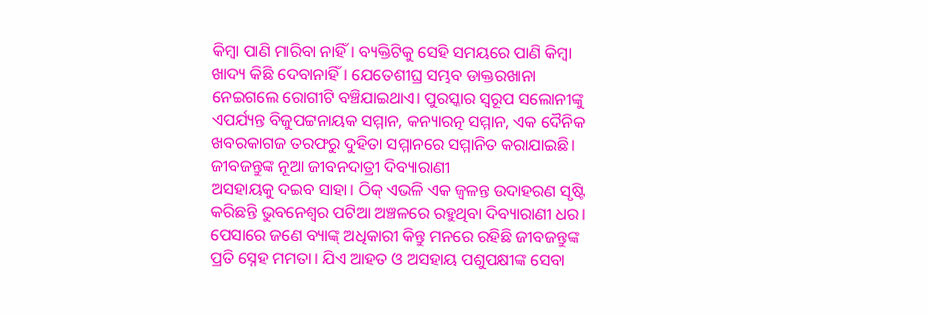କିମ୍ବା ପାଣି ମାରିବା ନାହିଁ। ବ୍ୟକ୍ତିଟିକୁ ସେହି ସମୟରେ ପାଣି କିମ୍ବା ଖାଦ୍ୟ କିଛି ଦେବାନାହିଁ। ଯେତେଶୀଘ୍ର ସମ୍ଭବ ଡାକ୍ତରଖାନା ନେଇଗଲେ ରୋଗୀଟି ବଞ୍ଚିଯାଇଥାଏ। ପୁରସ୍କାର ସ୍ବରୂପ ସଲୋନୀଙ୍କୁ ଏପର୍ଯ୍ୟନ୍ତ ବିଜୁପଟ୍ଟନାୟକ ସମ୍ମାନ, କନ୍ୟାରତ୍ନ ସମ୍ମାନ, ଏକ ଦୈନିକ ଖବରକାଗଜ ତରଫରୁ ଦୁହିତା ସମ୍ମାନରେ ସମ୍ମାନିତ କରାଯାଇଛି।
ଜୀବଜନ୍ତୁଙ୍କ ନୂଆ ଜୀବନଦାତ୍ରୀ ଦିବ୍ୟାରାଣୀ
ଅସହାୟକୁ ଦଇବ ସାହା। ଠିକ୍ ଏଭଳି ଏକ ଜ୍ୱଳନ୍ତ ଉଦାହରଣ ସୃଷ୍ଟି କରିଛନ୍ତି ଭୁବନେଶ୍ୱର ପଟିଆ ଅଞ୍ଚଳରେ ରହୁଥିବା ଦିବ୍ୟାରାଣୀ ଧର। ପେସାରେ ଜଣେ ବ୍ୟାଙ୍କ୍ ଅଧିକାରୀ କିନ୍ତୁ ମନରେ ରହିଛି ଜୀବଜନ୍ତୁଙ୍କ ପ୍ରତି ସ୍ନେହ ମମତା। ଯିଏ ଆହତ ଓ ଅସହାୟ ପଶୁପକ୍ଷୀଙ୍କ ସେବା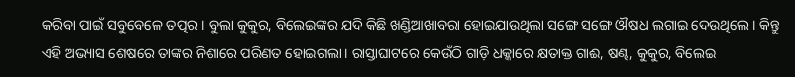କରିବା ପାଇଁ ସବୁବେଳେ ତତ୍ପର। ବୁଲା କୁକୁର, ବିଲେଇଙ୍କର ଯଦି କିଛି ଖଣ୍ଡିଆଖାବରା ହୋଇଯାଉଥିଲା ସଙ୍ଗେ ସଙ୍ଗେ ଔଷଧ ଲଗାଇ ଦେଉଥିଲେ। କିନ୍ତୁ ଏହି ଅଭ୍ୟାସ ଶେଷରେ ତାଙ୍କର ନିଶାରେ ପରିଣତ ହୋଇଗଲା। ରାସ୍ତାଘାଟରେ କେଉଁଠି ଗାଡ଼ି ଧକ୍କାରେ କ୍ଷତାକ୍ତ ଗାଈ, ଷଣ୍ଢ, କୁକୁର, ବିଲେଇ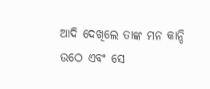ଆଦି ଦେଖିଲେ ତାଙ୍କ ମନ କାନ୍ଦି ଉଠେ ଏବଂ ସେ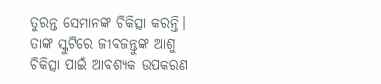ତୁରନ୍ତ ସେମାନଙ୍କ ଚିକିତ୍ସା କରନ୍ତି। ତାଙ୍କ ସ୍କୁଟିରେ ଜୀବଜନ୍ତୁଙ୍କ ଆଶୁ ଚିକିତ୍ସା ପାଇଁ ଆବଶ୍ୟକ ଉପକରଣ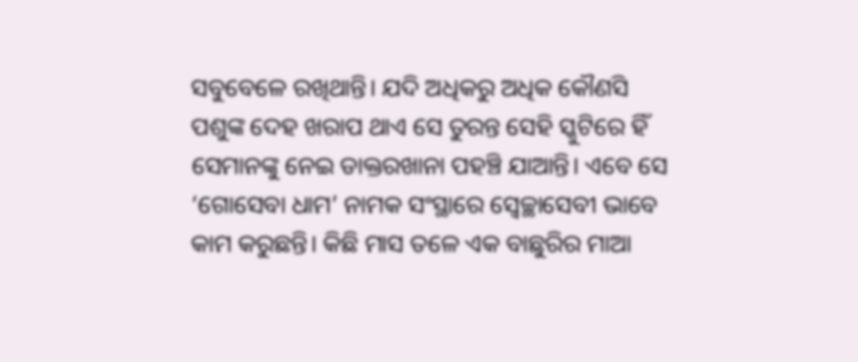ସବୁବେଳେ ରଖିଥାନ୍ତି। ଯଦି ଅଧିକରୁ ଅଧିକ କୌଣସି ପଶୁଙ୍କ ଦେହ ଖରାପ ଥାଏ ସେ ତୁରନ୍ତ ସେହି ସ୍କୁଟିରେ ହିଁ ସେମାନଙ୍କୁ ନେଇ ଡାକ୍ତରଖାନା ପହଞ୍ଚି ଯାଆନ୍ତି। ଏବେ ସେ ‘ଗୋସେବା ଧାମ’ ନାମକ ସଂସ୍ଥାରେ ସ୍ୱେଚ୍ଛାସେବୀ ଭାବେ କାମ କରୁଛନ୍ତି। କିଛି ମାସ ତଳେ ଏକ ବାଛୁରିର ମାଆ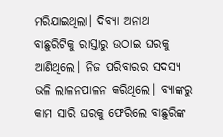ମରିଯାଇଥିଲା। ଦିବ୍ୟା ଅନାଥ ବାଛୁରିଟିକୁ ରାସ୍ତାରୁ ଉଠାଇ ଘରକୁ ଆଣିଥିଲେ। ନିଜ ପରିବାରର ସଦସ୍ୟ ଭଳି ଲାଳନପାଳନ କରିଥିଲେ। ବ୍ୟାଙ୍କରୁ କାମ ସାରି ଘରକୁ ଫେରିଲେ ବାଛୁରିଙ୍କ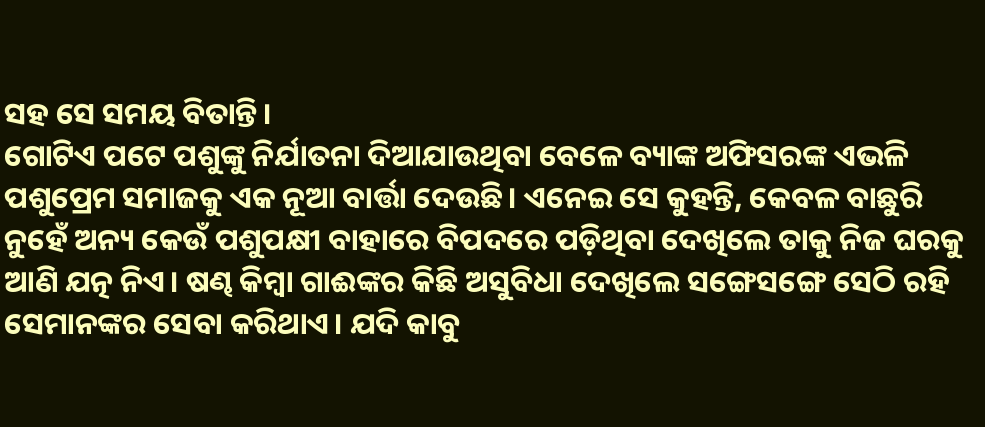ସହ ସେ ସମୟ ବିତାନ୍ତି।
ଗୋଟିଏ ପଟେ ପଶୁଙ୍କୁ ନିର୍ଯାତନା ଦିଆଯାଉଥିବା ବେଳେ ବ୍ୟାଙ୍କ ଅଫିସରଙ୍କ ଏଭଳି ପଶୁପ୍ରେମ ସମାଜକୁ ଏକ ନୂଆ ବାର୍ତ୍ତା ଦେଉଛି। ଏନେଇ ସେ କୁହନ୍ତି, କେବଳ ବାଛୁରି ନୁହେଁ ଅନ୍ୟ କେଉଁ ପଶୁପକ୍ଷୀ ବାହାରେ ବିପଦରେ ପଡ଼ିଥିବା ଦେଖିଲେ ତାକୁ ନିଜ ଘରକୁ ଆଣି ଯତ୍ନ ନିଏ। ଷଣ୍ଢ କିମ୍ବା ଗାଈଙ୍କର କିଛି ଅସୁବିଧା ଦେଖିଲେ ସଙ୍ଗେସଙ୍ଗେ ସେଠି ରହି ସେମାନଙ୍କର ସେବା କରିଥାଏ। ଯଦି କାବୁ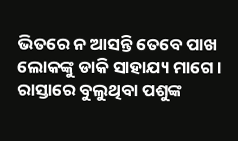ଭିତରେ ନ ଆସନ୍ତି ତେବେ ପାଖ ଲୋକଙ୍କୁ ଡାକି ସାହାଯ୍ୟ ମାଗେ। ରାସ୍ତାରେ ବୁଲୁଥିବା ପଶୁଙ୍କ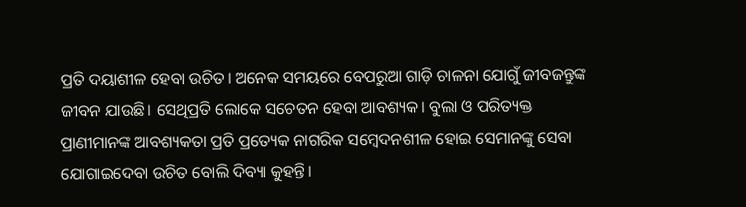ପ୍ରତି ଦୟାଶୀଳ ହେବା ଉଚିତ। ଅନେକ ସମୟରେ ବେପରୁଆ ଗାଡ଼ି ଚାଳନା ଯୋଗୁଁ ଜୀବଜନ୍ତୁଙ୍କ ଜୀବନ ଯାଉଛି। ସେଥିପ୍ରତି ଲୋକେ ସଚେତନ ହେବା ଆବଶ୍ୟକ। ବୁଲା ଓ ପରିତ୍ୟକ୍ତ ପ୍ରାଣୀମାନଙ୍କ ଆବଶ୍ୟକତା ପ୍ରତି ପ୍ରତ୍ୟେକ ନାଗରିକ ସମ୍ବେଦନଶୀଳ ହୋଇ ସେମାନଙ୍କୁ ସେବା ଯୋଗାଇଦେବା ଉଚିତ ବୋଲି ଦିବ୍ୟା କୁହନ୍ତି।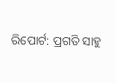ରିପୋର୍ଟ: ପ୍ରଗତି ସାହୁ